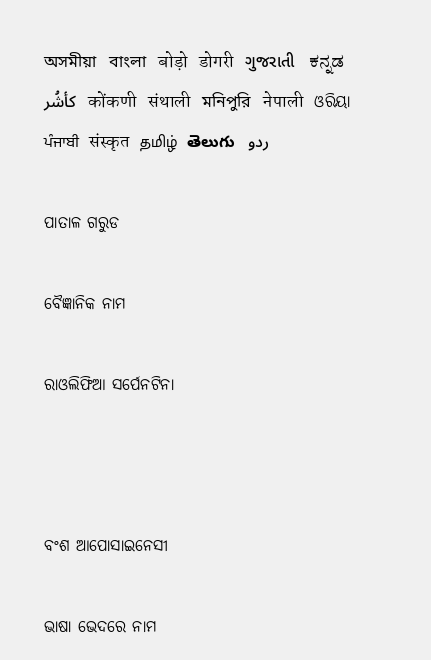অসমীয়া   বাংলা   बोड़ो   डोगरी   ગુજરાતી   ಕನ್ನಡ   كأشُر   कोंकणी   संथाली   মনিপুরি   नेपाली   ଓରିୟା   ਪੰਜਾਬੀ   संस्कृत   தமிழ்  తెలుగు   ردو

ପାତାଳ ଗରୁଡ

ବୈଜ୍ଞାନିକ ନାମ

ରାଓଲିଫିଆ ସର୍ପେନଟିନା



ବଂଶ ଆପୋସାଇନେସୀ

ଭାଷା ଭେଦରେ ନାମ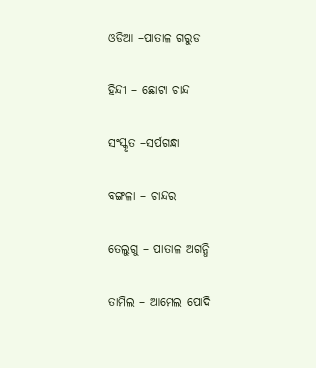ଓଡିଆ –ପାତାଳ ଗରୁଡ

ହିନ୍ଦୀ – ଛୋଟା ଚାନ୍ଦ

ସଂସ୍କୃତ –ସର୍ପଗନ୍ଧା

ବଙ୍ଗଳା – ଚାନ୍ଦର

ତେଲୁଗୁ – ପାତାଳ ଅଗନ୍ଧି

ତାମିଲ – ଆମେଲ ପୋଦି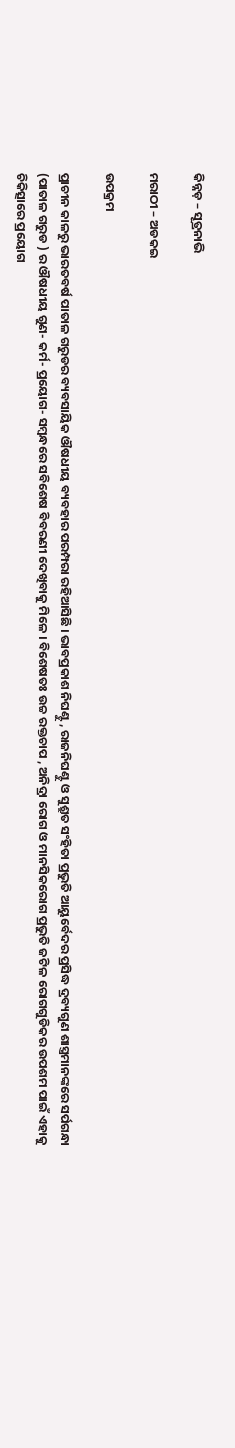କିନ୍ନଡ଼ – ସୂତ୍ରନାଭି

ମରାଠୀ – ଅଡକଇ

ଉପକ୍ରମ

ପ୍ରାଚୀନ କାଳରୁ ଭାରତବର୍ଷ ପାତାଳ ଗରୁଡର ବ୍ୟବସାୟିକ ଔଷଧୀୟ ବ୍ୟବହାର ପରମ୍ପରା ରହିଆସିଛି । ଭାବପ୍ରକାଶ ନିଘଣ୍ଟୁ , ରାଜନିଘଣ୍ଟୁ ଓ ସୁଶ୍ରୁତ ସଂହିତା ପ୍ରଭୁତି ଆୟୁର୍ବେଦର ପ୍ରସିଦ୍ଧ ଦ୍ରବ୍ୟଗୁଣ ଶାସ୍ତ୍ରମାନଙ୍କରେ ସର୍ପଗନ୍ଧା (ପାତାଳ ଗରୁଡ ) ର ଔଷଧୀୟ ଗୁଣ- କର୍ମ- ପ୍ରୟୋଗ- ସମ୍ବନ୍ଧରେ ସବିଶେଷ ବିବରଣୀ ଦେଖିବାକୁ ମିଳେ । ବିଶେଷତଃ ଉଚ୍ଚ ରକ୍ତଚାପ , ଅନିଦ୍ରା ରୋଗ ଓ ମାନସିକରୋଗ ପ୍ରଭୁତି ଜଟିଳ ରୋଗଗୁଡିକର ଉପଶମ ପାଇଁ ଏହାକୁ ଚିକିତ୍ସାରେ ପ୍ରୟୋଗ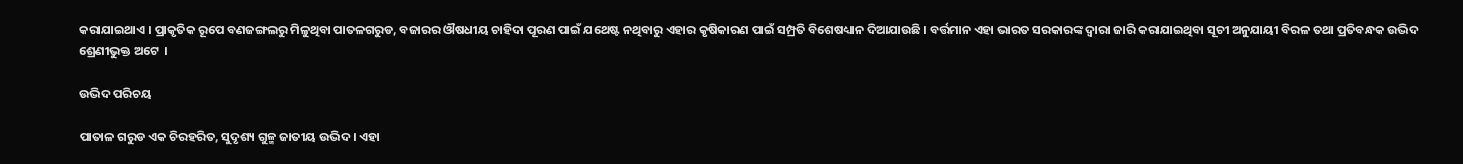କରାଯାଇଥାଏ । ପ୍ରାକୃତିକ ରୂପେ ବଣଜଙ୍ଗଲରୁ ମିଳୁଥିବା ପାତଳଗରୁଡ, ବଜାରର ଔଷଧୀୟ ଚାହିଦା ପୂରଣ ପାଇଁ ଯଥେଷ୍ଟ ନଥିବାରୁ ଏହାର କୃଷିକାରଣ ପାଇଁ ସମ୍ପ୍ରତି ବିଶେଷଧ୍ୟାନ ଦିଆଯାଉଛି । ବର୍ତ୍ତମାନ ଏହା ଭାରତ ସରକାରଙ୍କ ଦ୍ଵାରା ଜାରି କରାଯାଇଥିବା ସୂଚୀ ଅନୁଯାୟୀ ବିରଳ ତଥା ପ୍ରତିବନ୍ଧକ ଉଦ୍ଭିଦ ଶ୍ରେଣୀଭୁକ୍ତ ଅଟେ  ।

ଉଦ୍ଭିଦ ପରିଚୟ

ପାତାଳ ଗରୁଡ ଏକ ଚିରହରିତ, ସୁଦୃଶ୍ୟ ଗୁଳ୍ମ ଜାତୀୟ ଉଦ୍ଭିଦ । ଏହା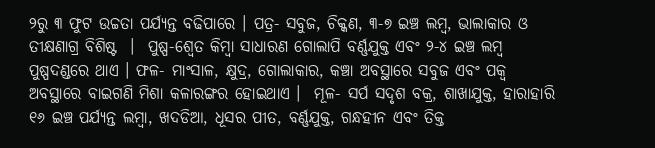୨ରୁ ୩ ଫୁଟ ଉଚ୍ଚତା ପର୍ଯ୍ୟନ୍ତ ବଢିପାରେ । ପତ୍ର- ସବୁଜ, ଚିକ୍କଣ, ୩-୭ ଇଞ୍ଚ ଲମ୍ବ, ଭାଲାକାର ଓ ତୀକ୍ଷଣାଗ୍ର ବିଶିଷ୍ଟ  ।  ପୁଷ୍ପ-ଶ୍ଵେତ କିମ୍ବା ସାଧାରଣ ଗୋଲାପି ବର୍ଣ୍ଣଯୁକ୍ତ ଏବଂ ୨-୪ ଇଞ୍ଚ ଲମ୍ବ ପୁଷ୍ପଦଣ୍ଡରେ ଥାଏ । ଫଳ- ମାଂସାଳ, କ୍ଷୁଦ୍ର, ଗୋଲାକାର, କଞ୍ଚା ଅବସ୍ଥାରେ ସବୁଜ ଏବଂ ପକ୍ଵ ଅବସ୍ଥାରେ ବାଇଗଣି ମିଶା କଳାରଙ୍ଗର ହୋଇଥାଏ ।  ମୂଳ- ସର୍ପ ସଦୃଶ ବକ୍ର, ଶାଖାଯୁକ୍ତ, ହାରାହାରି ୧୬ ଇଞ୍ଚ ପର୍ଯ୍ୟନ୍ତ ଲମ୍ବା, ଖଦଡିଆ, ଧୂସର ପୀତ, ବର୍ଣ୍ଣଯୁକ୍ତ, ଗନ୍ଧହୀନ ଏବଂ ତିକ୍ତ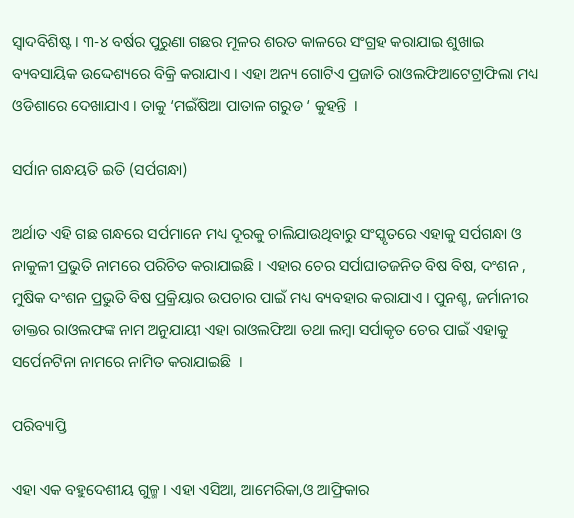ସ୍ଵାଦବିଶିଷ୍ଟ । ୩-୪ ବର୍ଷର ପୁରୁଣା ଗଛର ମୂଳର ଶରତ କାଳରେ ସଂଗ୍ରହ କରାଯାଇ ଶୁଖାଇ ବ୍ୟବସାୟିକ ଉଦ୍ଦେଶ୍ୟରେ ବିକ୍ରି କରାଯାଏ । ଏହା ଅନ୍ୟ ଗୋଟିଏ ପ୍ରଜାତି ରାଓଲଫିଆଟେଟ୍ରାଫିଲା ମଧ୍ୟ ଓଡିଶାରେ ଦେଖାଯାଏ । ତାକୁ ‘ମଇଁଷିଆ ପାତାଳ ଗରୁଡ ‘ କୁହନ୍ତି  ।

ସର୍ପାନ ଗନ୍ଧୟତି ଇତି (ସର୍ପଗନ୍ଧା)

ଅର୍ଥାତ ଏହି ଗଛ ଗନ୍ଧରେ ସର୍ପମାନେ ମଧ୍ୟ ଦୂରକୁ ଚାଲିଯାଉଥିବାରୁ ସଂସ୍କୃତରେ ଏହାକୁ ସର୍ପଗନ୍ଧା ଓ ନାକୁଳୀ ପ୍ରଭୁତି ନାମରେ ପରିଚିତ କରାଯାଇଛି । ଏହାର ଚେର ସର୍ପାଘାତଜନିତ ବିଷ ବିଷ, ଦଂଶନ , ମୁଷିକ ଦଂଶନ ପ୍ରଭୁତି ବିଷ ପ୍ରକ୍ରିୟାର ଉପଚାର ପାଇଁ ମଧ୍ୟ ବ୍ୟବହାର କରାଯାଏ । ପୁନଶ୍ଚ, ଜର୍ମାନୀର ଡାକ୍ତର ରାଓଲଫଙ୍କ ନାମ ଅନୁଯାୟୀ ଏହା ରାଓଲଫିଆ ତଥା ଲମ୍ବା ସର୍ପାକୃତ ଚେର ପାଇଁ ଏହାକୁ ସର୍ପେନଟିନା ନାମରେ ନାମିତ କରାଯାଇଛି  ।

ପରିବ୍ୟାପ୍ତି

ଏହା ଏକ ବହୁଦେଶୀୟ ଗୁଳ୍ମ । ଏହା ଏସିଆ, ଆମେରିକା,ଓ ଆଫ୍ରିକାର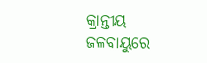କ୍ରାନ୍ତୀୟ ଜଳବାୟୁରେ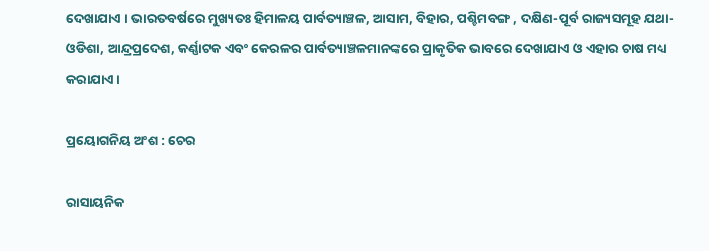ଦେଖାଯାଏ । ଭାରତବର୍ଷରେ ମୁଖ୍ୟତଃ ହିମାଳୟ ପାର୍ବତ୍ୟାଞ୍ଚଳ, ଆସାମ, ବିହାର, ପଶ୍ଚିମବଙ୍ଗ , ଦକ୍ଷିଣ-ପୂର୍ବ ରାଜ୍ୟସମୂହ ଯଥା- ଓଡିଶା, ଆନ୍ଦ୍ରପ୍ରଦେଶ, କର୍ଣ୍ଣାଟକ ଏବଂ କେରଳର ପାର୍ବତ୍ୟାଞ୍ଚଳମାନଙ୍କରେ ପ୍ରାକୃତିକ ଭାବରେ ଦେଖାଯାଏ ଓ ଏହାର ଚାଷ ମଧ୍ୟ କରାଯାଏ ।

ପ୍ରୟୋଗନିୟ ଅଂଶ : ଚେର

ରାସାୟନିକ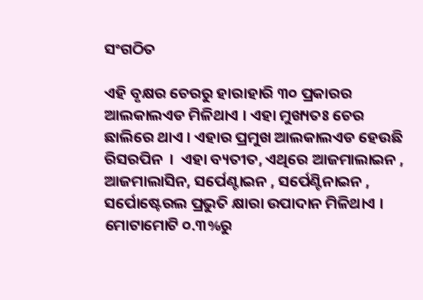ସଂଗଠିତ

ଏହି ବୃକ୍ଷର ଚେରରୁ ହାରାହାରି ୩୦ ପ୍ରକାରର ଆଲକାଲଏଡ ମିଳିଥାଏ । ଏହା ମୁଖ୍ୟତଃ ଚେର ଛାଲିରେ ଥାଏ । ଏହାର ପ୍ରମୁଖ ଆଲକାଲଏଡ ହେଉଛି ରିସରପିନ  ।  ଏହା ବ୍ୟତୀତ, ଏଥିରେ ଆଜମାଲାଇନ , ଆଜମାଲାସିନ, ସର୍ପେଣ୍ଟାଇନ , ସର୍ପେଣ୍ଟିନାଇନ , ସର୍ପୋଷ୍ଟେରଲ ପ୍ରଭୁତି କ୍ଷାରା ଉପାଦାନ ମିଳିଥାଏ । ମୋଟାମୋଟି ୦.୩%ରୁ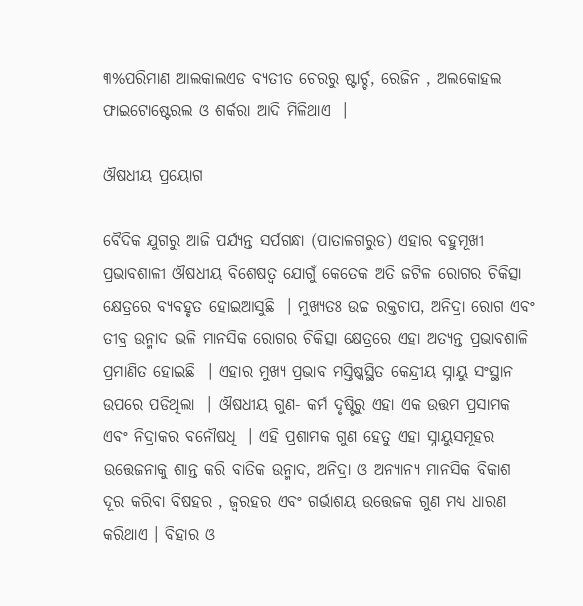୩%ପରିମାଣ ଆଲକାଲଏଡ ବ୍ୟତୀତ ଚେରରୁ ଷ୍ଟାର୍ଚ୍ଚ, ରେଜିନ , ଅଲକୋହଲ ଫାଇଟୋଷ୍ଟେରଲ ଓ ଶର୍କରା ଆଦି ମିଳିଥାଏ  ।

ଔଷଧୀୟ ପ୍ରୟୋଗ

ବୈଦିକ ଯୁଗରୁ ଆଜି ପର୍ଯ୍ୟନ୍ତ ସର୍ପଗନ୍ଧା (ପାତାଳଗରୁଡ) ଏହାର ବହୁମୂଖୀ ପ୍ରଭାବଶାଳୀ ଔଷଧୀୟ ବିଶେଷତ୍ଵ ଯୋଗୁଁ କେତେକ ଅତି ଜଟିଳ ରୋଗର ଚିକିତ୍ସା କ୍ଷେତ୍ରରେ ବ୍ୟବହୃତ ହୋଇଆସୁଛି  । ମୁଖ୍ୟତଃ ଉଚ୍ଚ ରକ୍ତଚାପ, ଅନିଦ୍ରା ରୋଗ ଏବଂ ତୀବ୍ର ଉନ୍ମାଦ ଭଳି ମାନସିକ ରୋଗର ଚିକିତ୍ସା କ୍ଷେତ୍ରରେ ଏହା ଅତ୍ୟନ୍ତ ପ୍ରଭାବଶାଳି ପ୍ରମାଣିତ ହୋଇଛି  । ଏହାର ମୁଖ୍ୟ ପ୍ରଭାବ ମସ୍ତିଷ୍କସ୍ଥିତ କେନ୍ଦ୍ରୀୟ ସ୍ନାୟୁ ସଂସ୍ଥାନ ଉପରେ ପଡିଥିଲା  । ଔଷଧୀୟ ଗୁଣ- କର୍ମ ଦୃଷ୍ଟିରୁ ଏହା ଏକ ଉତ୍ତମ ପ୍ରସାମକ ଏବଂ ନିଦ୍ରାକର ବନୌଷଧି  । ଏହି ପ୍ରଶାମକ ଗୁଣ ହେତୁ ଏହା ସ୍ନାୟୁସମୂହର ଉତ୍ତେଜନାକୁ ଶାନ୍ତ କରି ବାତିକ ଉନ୍ମାଦ, ଅନିଦ୍ରା ଓ ଅନ୍ୟାନ୍ୟ ମାନସିକ ବିକାଶ ଦୂର କରିବା ବିଷହର , ଜ୍ଵରହର ଏବଂ ଗର୍ଭାଶୟ ଉତ୍ତେଜକ ଗୁଣ ମଧ୍ୟ ଧାରଣ କରିଥାଏ । ବିହାର ଓ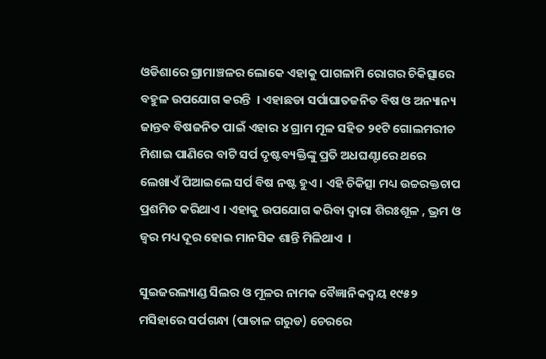ଓଡିଶାରେ ଗ୍ରାମାଞ୍ଚଳର ଲୋକେ ଏହାକୁ ପାଗଳାମି ରୋଗର ଚିକିତ୍ସାରେ ବହୁଳ ଉପଯୋଗ କରନ୍ତି  । ଏହାଛଡା ସର୍ପାଘାତଜନିତ ବିଷ ଓ ଅନ୍ୟାନ୍ୟ ଜାନ୍ତବ ବିଷଜନିତ ପାଇଁ ଏହାର ୪ ଗ୍ରାମ ମୂଳ ସହିତ ୨୧ଟି ଗୋଲମରୀଚ ମିଶାଇ ପାଣିରେ ବାଟି ସର୍ପ ଦୃଷ୍ଟବ୍ୟକ୍ତିଙ୍କୁ ପ୍ରତି ଅଧଘଣ୍ଟାରେ ଥରେ ଲେଖାଏଁ ପିଆଇଲେ ସର୍ପ ବିଷ ନଷ୍ଟ ହୁଏ । ଏହି ଚିକିତ୍ସା ମଧ୍ୟ ଉଚ୍ଚରକ୍ତଚାପ ପ୍ରଶମିତ କରିଥାଏ । ଏହାକୁ ଉପଯୋଗ କରିବା ଦ୍ଵାରା ଶିରଃଶୂଳ , ଭ୍ରମ ଓ ଜ୍ଵର ମଧ୍ୟ ଦୂର ହୋଇ ମାନସିକ ଶାନ୍ତି ମିଳିଥାଏ  ।

ସୁଇଜରଲ୍ୟାଣ୍ଡ ସିଲର ଓ ମୂଳର ନାମକ ବୈଜ୍ଞାନିକଦ୍ୱୟ ୧୯୫୨ ମସିହାରେ ସର୍ପଗନ୍ଧା (ପାତାଳ ଗରୁଡ) ଚେରରେ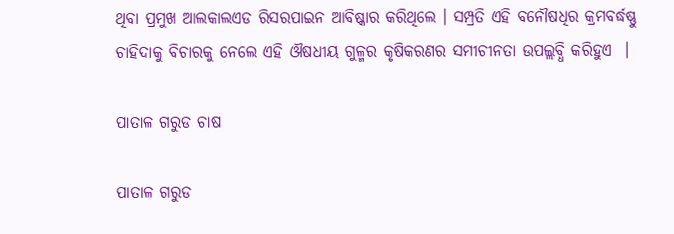ଥିବା ପ୍ରମୁଖ ଆଲକାଲଏଡ ରିସରପାଇନ ଆବିଷ୍କାର କରିଥିଲେ । ସମ୍ପ୍ରତି ଏହି ବନୌଷଧିର କ୍ରମବର୍ଦ୍ଧଷ୍ଣୁ ଚାହିଦାକୁ ବିଚାରକୁ ନେଲେ ଏହି ଔଷଧୀୟ ଗୁଳ୍ମର କୃଷିକରଣର ସମୀଚୀନତା ଉପଲ୍ଲବ୍ଧି କରିହୁଏ  ।

ପାତାଳ ଗରୁଡ ଚାଷ

ପାତାଳ ଗରୁଡ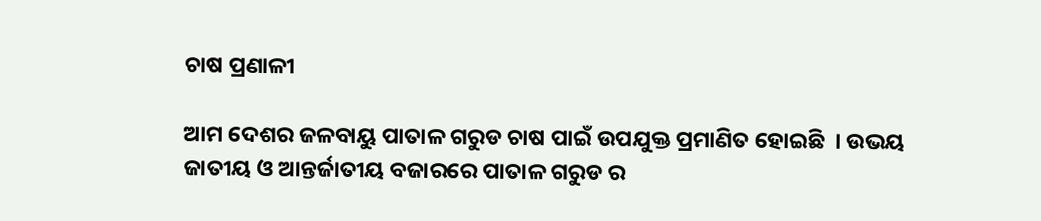ଚାଷ ପ୍ରଣାଳୀ

ଆମ ଦେଶର ଜଳବାୟୁ ପାତାଳ ଗରୁଡ ଚାଷ ପାଇଁ ଉପଯୁକ୍ତ ପ୍ରମାଣିତ ହୋଇଛି  । ଉଭୟ ଜାତୀୟ ଓ ଆନ୍ତର୍ଜାତୀୟ ବଜାରରେ ପାତାଳ ଗରୁଡ ର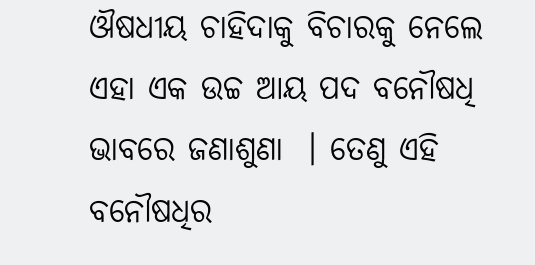ଔଷଧୀୟ ଚାହିଦାକୁ ବିଚାରକୁ ନେଲେ ଏହା ଏକ ଉଚ୍ଚ ଆୟ ପଦ ବନୌଷଧି ଭାବରେ ଜଣାଶୁଣା  । ତେଣୁ ଏହି ବନୌଷଧିର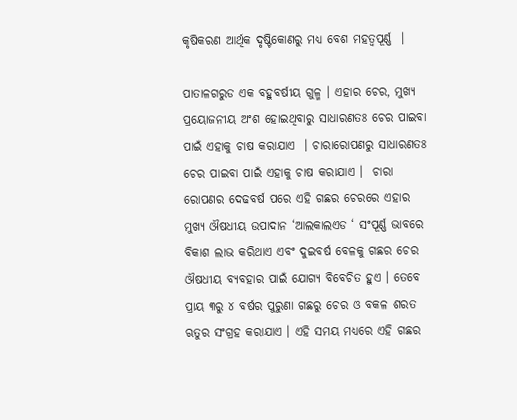କୃଷିକରଣ ଆର୍ଥିକ ଦୃଷ୍ଟିକୋଣରୁ ମଧ୍ୟ ବେଶ ମହତ୍ଵପୂର୍ଣ୍ଣ  ।

ପାତାଳଗରୁଡ ଏକ ବହୁବର୍ଷୀୟ ଗୁଳ୍ମ । ଏହାର ଚେର, ମୁଖ୍ୟ ପ୍ରୟୋଜନୀୟ ଅଂଶ ହୋଇଥିବାରୁ ସାଧାରଣତଃ ଚେର ପାଇବା ପାଇଁ ଏହାକୁ ଚାଷ କରାଯାଏ  । ଚାରାରୋପଣରୁ ସାଧାରଣତଃ ଚେର ପାଇବା ପାଇଁ ଏହାକୁ ଚାଷ କରାଯାଏ ।  ଚାରା ରୋପଣର ଦେଢବର୍ଷ ପରେ ଏହି ଗଛର ଚେରରେ ଏହାର ମୁଖ୍ୟ ଔଷଧୀୟ ଉପାଦାନ ‘ଆଲକାଲଏଡ ‘ ସଂପୂର୍ଣ୍ଣ ଭାବରେ ବିକାଶ ଲାଭ କରିଥାଏ ଏବଂ ଦୁଇବର୍ଷ ବେଳକୁ ଗଛର ଚେର ଔଷଧୀୟ ବ୍ୟବହାର ପାଇଁ ଯୋଗ୍ୟ ବିବେଚିତ ହୁଏ । ତେବେ ପ୍ରାୟ ୩ରୁ ୪ ବର୍ଷର ପୁରୁଣା ଗଛରୁ ଚେର ଓ ବକଳ ଶରତ ଋତୁର ସଂଗ୍ରହ କରାଯାଏ । ଏହି ସମୟ ମଧ୍ୟରେ ଏହି ଗଛର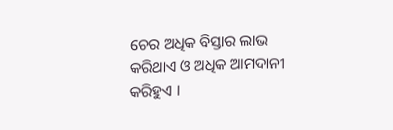ଚେର ଅଧିକ ବିସ୍ତାର ଲାଭ କରିଥାଏ ଓ ଅଧିକ ଆମଦାନୀ କରିହୁଏ ।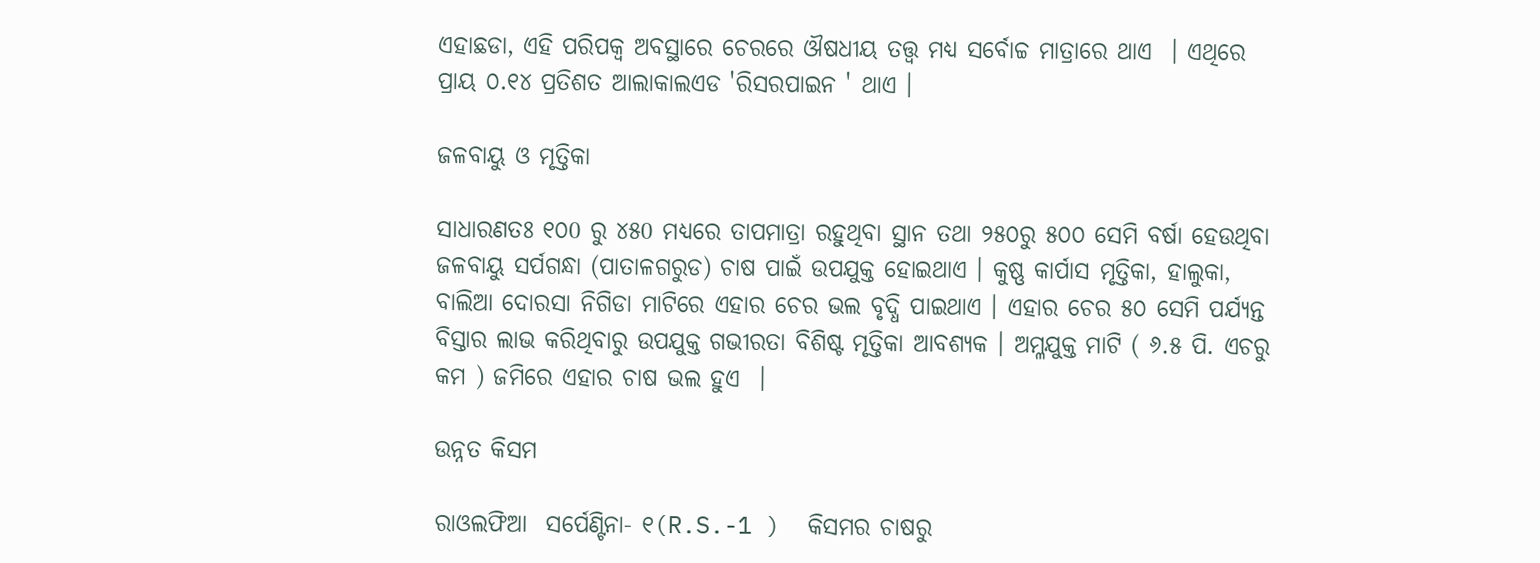ଏହାଛଡା, ଏହି ପରିପକ୍ଵ ଅବସ୍ଥାରେ ଚେରରେ ଔଷଧୀୟ ତତ୍ତ୍ଵ ମଧ୍ୟ ସର୍ବୋଚ୍ଚ ମାତ୍ରାରେ ଥାଏ  । ଏଥିରେ ପ୍ରାୟ ୦.୧୪ ପ୍ରତିଶତ ଆଲାକାଲଏଡ 'ରିସରପାଇନ ' ଥାଏ ।

ଜଳବାୟୁ ଓ ମୃତ୍ତିକା

ସାଧାରଣତଃ ୧୦0 ରୁ ୪୫0 ମଧ୍ୟରେ ତାପମାତ୍ରା ରହୁଥିବା ସ୍ଥାନ ତଥା ୨୫୦ରୁ ୫୦୦ ସେମି ବର୍ଷା ହେଉଥିବା ଜଳବାୟୁ ସର୍ପଗନ୍ଧା (ପାତାଳଗରୁଡ) ଚାଷ ପାଇଁ ଉପଯୁକ୍ତ ହୋଇଥାଏ । କୁଷ୍ଣ କାର୍ପାସ ମୃତ୍ତିକା, ହାଲୁକା, ବାଲିଆ ଦୋରସା ନିଗିଡା ମାଟିରେ ଏହାର ଚେର ଭଲ ବୃଦ୍ଧି ପାଇଥାଏ । ଏହାର ଚେର ୫୦ ସେମି ପର୍ଯ୍ୟନ୍ତ ବିସ୍ତାର ଲାଭ କରିଥିବାରୁ ଉପଯୁକ୍ତ ଗଭୀରତା ବିଶିଷ୍ଟ ମୃତ୍ତିକା ଆବଶ୍ୟକ । ଅମ୍ଳଯୁକ୍ତ ମାଟି ( ୬.୫ ପି. ଏଚରୁ କମ ) ଜମିରେ ଏହାର ଚାଷ ଭଲ ହୁଏ  ।

ଉନ୍ନତ କିସମ

ରାଓଲଫିଆ  ସର୍ପେଣ୍ଟିନା- ୧(R.S.-1 )  କିସମର ଚାଷରୁ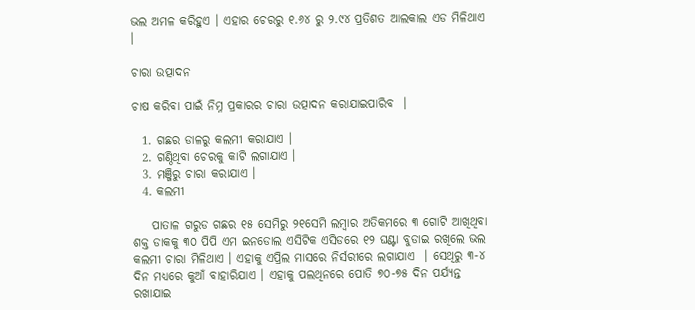ଭଲ ଅମଳ କରିହୁଏ । ଏହାର ଚେରରୁ ୧.୬୪ ରୁ ୨.୯୪ ପ୍ରତିଶତ ଆଲକାଲ ଏଡ ମିଳିଥାଏ ।

ଚାରା ଉତ୍ପାଦନ

ଚାଷ କରିବା ପାଇଁ ନିମ୍ନ ପ୍ରକାରର ଚାରା ଉତ୍ପାଦନ କରାଯାଇପାରିବ  ।

  1. ଗଛର ଡାଳରୁ କଲମୀ କରାଯାଏ ।
  2. ଗଣ୍ଠିଥିବା ଚେରକୁ କାଟି ଲଗାଯାଏ ।
  3. ମଞ୍ଜିରୁ ଚାରା କରାଯାଏ ।
  4. କଲମୀ

    ପାତାଳ ଗରୁଡ ଗଛର ୧୫ ସେମିରୁ ୨୧ସେମି ଲମ୍ବାର ଅତିକମରେ ୩ ଗୋଟି ଆଖିଥିବା ଶକ୍ତ ଡାକକୁ ୩୦ ପିପି ଏମ ଇନଡୋଲ ଏସିଟିକ ଏସିଡରେ ୧୨ ଘଣ୍ଟା ବୁଡାଇ ରଖିଲେ ଭଲ କଲମୀ ଚାରା ମିଳିଥାଏ । ଏହାକୁ ଏପ୍ରିଲ ମାସରେ ନିର୍ସରୀରେ ଲଗାଯାଏ  । ସେଥିରୁ ୩-୪ ଦିନ ମଧ୍ୟରେ କୁଆଁ ବାହାରିଯାଏ । ଏହାକୁ ପଲଥିନରେ ପୋତି ୭୦-୭୫ ଦିନ ପର୍ଯ୍ୟନ୍ତ ରଖାଯାଇ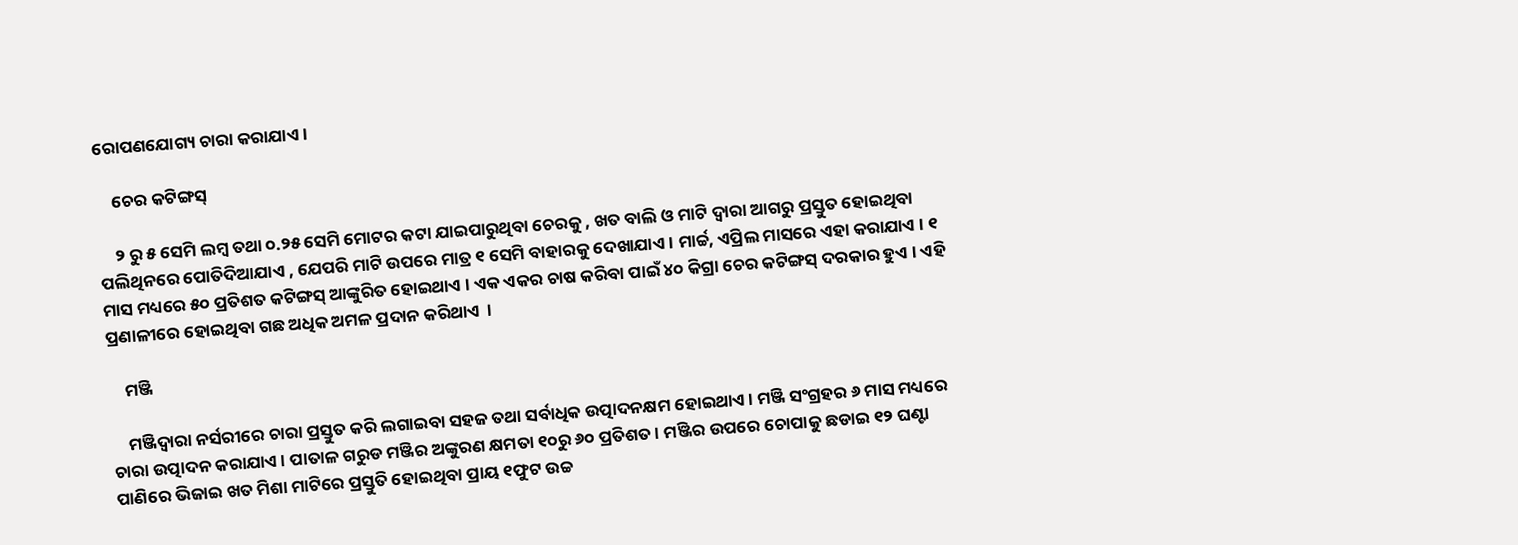ରୋପଣଯୋଗ୍ୟ ଚାରା କରାଯାଏ ।

    ଚେର କଟିଙ୍ଗସ୍

    ୨ ରୁ ୫ ସେମି ଲମ୍ବ ତଥା ୦.୨୫ ସେମି ମୋଟର କଟା ଯାଇପାରୁଥିବା ଚେରକୁ , ଖତ ବାଲି ଓ ମାଟି ଦ୍ଵାରା ଆଗରୁ ପ୍ରସ୍ତୁତ ହୋଇଥିବା ପଲିଥିନରେ ପୋତିଦିଆଯାଏ , ଯେପରି ମାଟି ଉପରେ ମାତ୍ର ୧ ସେମି ବାହାରକୁ ଦେଖାଯାଏ । ମାର୍ଚ୍ଚ, ଏପ୍ରିଲ ମାସରେ ଏହା କରାଯାଏ । ୧ ମାସ ମଧ୍ୟରେ ୫୦ ପ୍ରତିଶତ କଟିଙ୍ଗସ୍ ଆଙ୍କୁରିତ ହୋଇଥାଏ । ଏକ ଏକର ଚାଷ କରିବା ପାଇଁ ୪୦ କିଗ୍ରା ଚେର କଟିଙ୍ଗସ୍ ଦରକାର ହୁଏ । ଏହି ପ୍ରଣାଳୀରେ ହୋଇଥିବା ଗଛ ଅଧିକ ଅମଳ ପ୍ରଦାନ କରିଥାଏ  ।

    ମଞ୍ଜି

    ମଞ୍ଜିଦ୍ଵାରା ନର୍ସରୀରେ ଚାରା ପ୍ରସ୍ତୁତ କରି ଲଗାଇବା ସହଜ ତଥା ସର୍ବାଧିକ ଉତ୍ପାଦନକ୍ଷମ ହୋଇଥାଏ । ମଞ୍ଜି ସଂଗ୍ରହର ୬ ମାସ ମଧ୍ୟରେ ଚାରା ଉତ୍ପାଦନ କରାଯାଏ । ପାତାଳ ଗରୁଡ ମଞ୍ଜିର ଅଙ୍କୁରଣ କ୍ଷମତା ୧୦ରୁ ୬୦ ପ୍ରତିଶତ । ମଞ୍ଜିର ଉପରେ ଚୋପାକୁ ଛଡାଇ ୧୨ ଘଣ୍ଟା ପାଣିରେ ଭିଜାଇ ଖତ ମିଶା ମାଟିରେ ପ୍ରସ୍ତୁତି ହୋଇଥିବା ପ୍ରାୟ ୧ଫୁଟ ଉଚ୍ଚ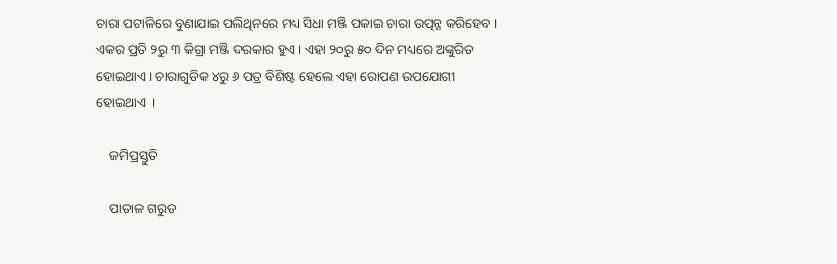ଚାରା ପଟାଳିରେ ବୁଣାଯାଇ ପଲିଥିନରେ ମଧ୍ୟ ସିଧା ମଞ୍ଜି ପକାଇ ଚାରା ଉତ୍ପନ୍ନ କରିହେବ । ଏକର ପ୍ରତି ୨ରୁ ୩ କିଗ୍ରା ମଞ୍ଜି ଦରକାର ହୁଏ । ଏହା ୨୦ରୁ ୫୦ ଦିନ ମଧ୍ୟରେ ଅଙ୍କୁରିତ ହୋଇଥାଏ । ଚାରାଗୁଡିକ ୪ରୁ ୬ ପତ୍ର ବିଶିଷ୍ଟ ହେଲେ ଏହା ରୋପଣ ଉପଯୋଗୀ ହୋଇଥାଏ  ।

    ଜମିପ୍ରସ୍ତୁତି

    ପାତାଳ ଗରୁଡ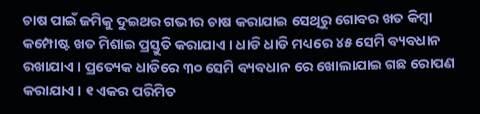ଚାଷ ପାଇଁ ଜମିକୁ ଦୁଇଥର ଗଭୀର ଚାଷ କରାଯାଇ ସେଥିରୁ ଗୋବର ଖତ କିମ୍ବା କମ୍ପୋଷ୍ଟ ଖତ ମିଶାଇ ପ୍ରସ୍ତୁତି କରାଯାଏ । ଧାଡି ଧାଡି ମଧ୍ୟରେ ୪୫ ସେମି ବ୍ୟବଧାନ ରଖାଯାଏ । ପ୍ରତ୍ୟେକ ଧାଡିରେ ୩୦ ସେମି ବ୍ୟବଧାନ ରେ ଖୋଲାଯାଇ ଗଛ ରୋପଣ କରାଯାଏ । ୧ ଏକର ପରିମିତ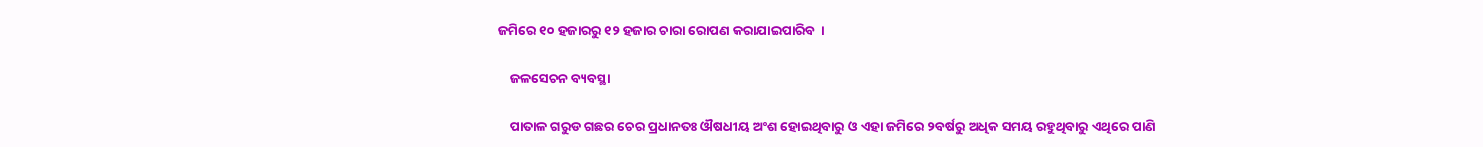ଜମିରେ ୧୦ ହଜାରରୁ ୧୨ ହଜାର ଚାରା ରୋପଣ କରାଯାଇପାରିବ  ।

    ଜଳସେଚନ ବ୍ୟବସ୍ଥା

    ପାତାଳ ଗରୁଡ ଗଛର ଚେର ପ୍ରଧାନତଃ ଔଷଧୀୟ ଅଂଶ ହୋଇଥିବାରୁ ଓ ଏହା ଜମିରେ ୨ବର୍ଷରୁ ଅଧିକ ସମୟ ରହୁଥିବାରୁ ଏଥିରେ ପାଣି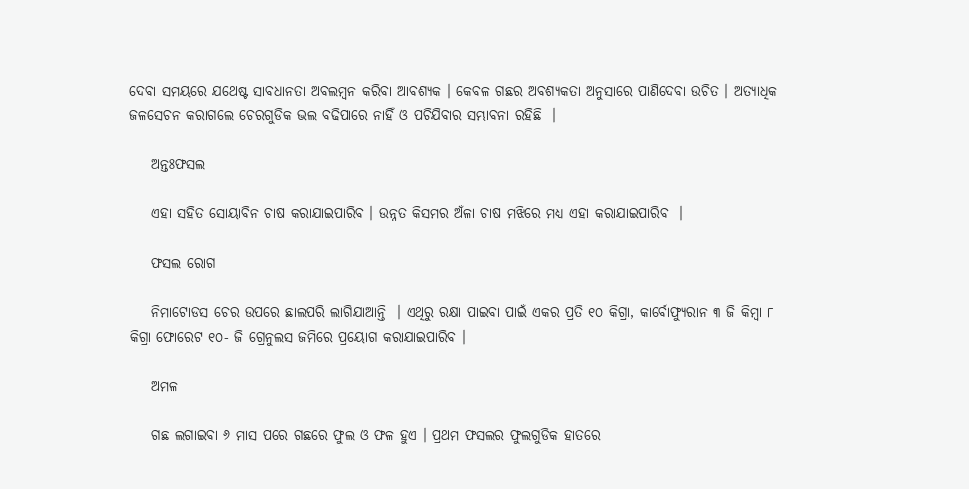ଦେବା ସମୟରେ ଯଥେଷ୍ଟ ସାବଧାନତା ଅବଲମ୍ବନ କରିବା ଆବଶ୍ୟକ । କେବଳ ଗଛର ଅବଶ୍ୟକତା ଅନୁସାରେ ପାଣିଦେବା ଉଚିତ । ଅତ୍ୟାଧିକ ଜଳସେଚନ କରାଗଲେ ଚେରଗୁଡିକ ଭଲ ବଢିପାରେ ନାହିଁ ଓ ପଚିଯିବାର ସମ୍ଭାବନା ରହିଛି  ।

    ଅନ୍ତଃଫସଲ

    ଏହା ସହିତ ସୋୟାବିନ ଚାଷ କରାଯାଇପାରିବ । ଉନ୍ନତ କିସମର ଅଁଳା ଚାଷ ମଝିରେ ମଧ୍ୟ ଏହା କରାଯାଇପାରିବ  ।

    ଫସଲ ରୋଗ

    ନିମାଟୋଡସ ଚେର ଉପରେ ଛାଲପରି ଲାଗିଯାଆନ୍ତି  । ଏଥିରୁ ରକ୍ଷା ପାଇବା ପାଇଁ ଏକର ପ୍ରତି ୧୦ କିଗ୍ରା, କାର୍ବୋଫ୍ୟୁରାନ ୩ ଜି କିମ୍ବା ୮ କିଗ୍ରା ଫୋରେଟ ୧୦- ଜି ଗ୍ରେନୁଲସ ଜମିରେ ପ୍ରୟୋଗ କରାଯାଇପାରିବ ।

    ଅମଳ

    ଗଛ ଲଗାଇବା ୬ ମାସ ପରେ ଗଛରେ ଫୁଲ ଓ ଫଳ ହୁଏ । ପ୍ରଥମ ଫସଲର ଫୁଲଗୁଡିକ ହାତରେ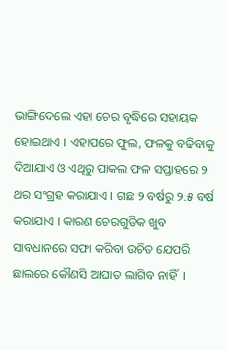ଭାଙ୍ଗିଦେଲେ ଏହା ଚେର ବୃଦ୍ଧିରେ ସହାୟକ ହୋଇଥାଏ । ଏହାପରେ ଫୁଲ, ଫଳକୁ ବଢିବାକୁ ଦିଆଯାଏ ଓ ଏଥିରୁ ପାକଲ ଫଳ ସପ୍ତାହରେ ୨ ଥର ସଂଗ୍ରହ କରାଯାଏ । ଗଛ ୨ ବର୍ଷରୁ ୨.୫ ବର୍ଷ କରାଯାଏ । କାରଣ ଚେରଗୁଡିକ ଖୁବ ସାବଧାନରେ ସଫା କରିବା ଉଚିତ ଯେପରି ଛାଲରେ କୌଣସି ଆଘାତ ଲାଗିବ ନାହିଁ  ।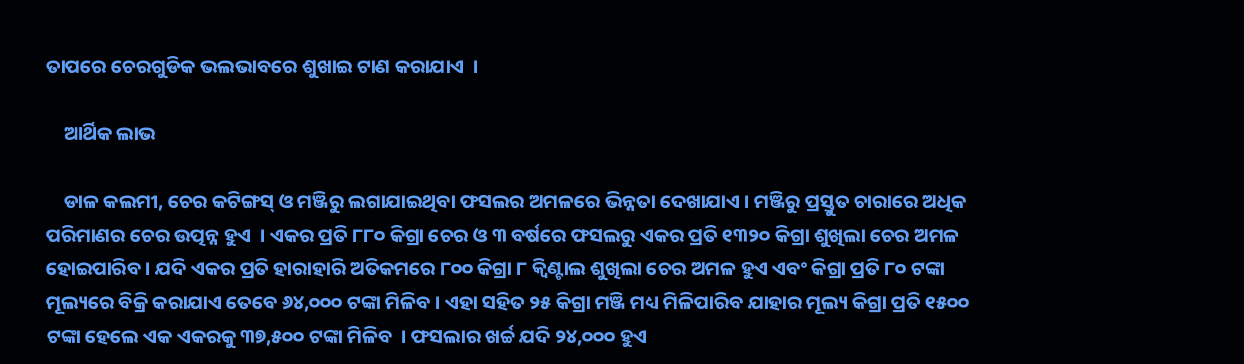ତାପରେ ଚେରଗୁଡିକ ଭଲଭାବରେ ଶୁଖାଇ ଟାଣ କରାଯାଏ  ।

    ଆର୍ଥିକ ଲାଭ

    ଡାଳ କଲମୀ, ଚେର କଟିଙ୍ଗସ୍ ଓ ମଞ୍ଜିରୁ ଲଗାଯାଇଥିବା ଫସଲର ଅମଳରେ ଭିନ୍ନତା ଦେଖାଯାଏ । ମଞ୍ଜିରୁ ପ୍ରସ୍ତୁତ ଚାରାରେ ଅଧିକ ପରିମାଣର ଚେର ଉତ୍ପନ୍ନ ହୁଏ  । ଏକର ପ୍ରତି ୮୮୦ କିଗ୍ରା ଚେର ଓ ୩ ବର୍ଷରେ ଫସଲରୁ ଏକର ପ୍ରତି ୧୩୨୦ କିଗ୍ରା ଶୁଖିଲା ଚେର ଅମଳ ହୋଇପାରିବ । ଯଦି ଏକର ପ୍ରତି ହାରାହାରି ଅତିକମରେ ୮୦୦ କିଗ୍ରା ୮ କ୍ଵିଣ୍ଟାଲ ଶୁଖିଲା ଚେର ଅମଳ ହୁଏ ଏବଂ କିଗ୍ରା ପ୍ରତି ୮୦ ଟଙ୍କା ମୂଲ୍ୟରେ ବିକ୍ରି କରାଯାଏ ତେବେ ୬୪,୦୦୦ ଟଙ୍କା ମିଳିବ । ଏହା ସହିତ ୨୫ କିଗ୍ରା ମଞ୍ଜି ମଧ୍ୟ ମିଳିପାରିବ ଯାହାର ମୂଲ୍ୟ କିଗ୍ରା ପ୍ରତି ୧୫୦୦ ଟଙ୍କା ହେଲେ ଏକ ଏକରକୁ ୩୭,୫୦୦ ଟଙ୍କା ମିଳିବ  । ଫସଲାର ଖର୍ଚ୍ଚ ଯଦି ୨୪,୦୦୦ ହୁଏ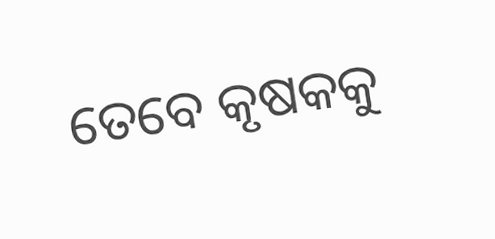ତେବେ କୃଷକକୁ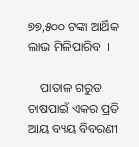୭୭,୫୦୦ ଟଙ୍କା ଆର୍ଥିକ ଲାଭ ମିଳିପାରିବ  ।

    ପାତାଳ ଗରୁଡ ଚାଷପାଇଁ ଏକର ପ୍ରତି ଆୟ ବ୍ୟୟ ବିବରଣୀ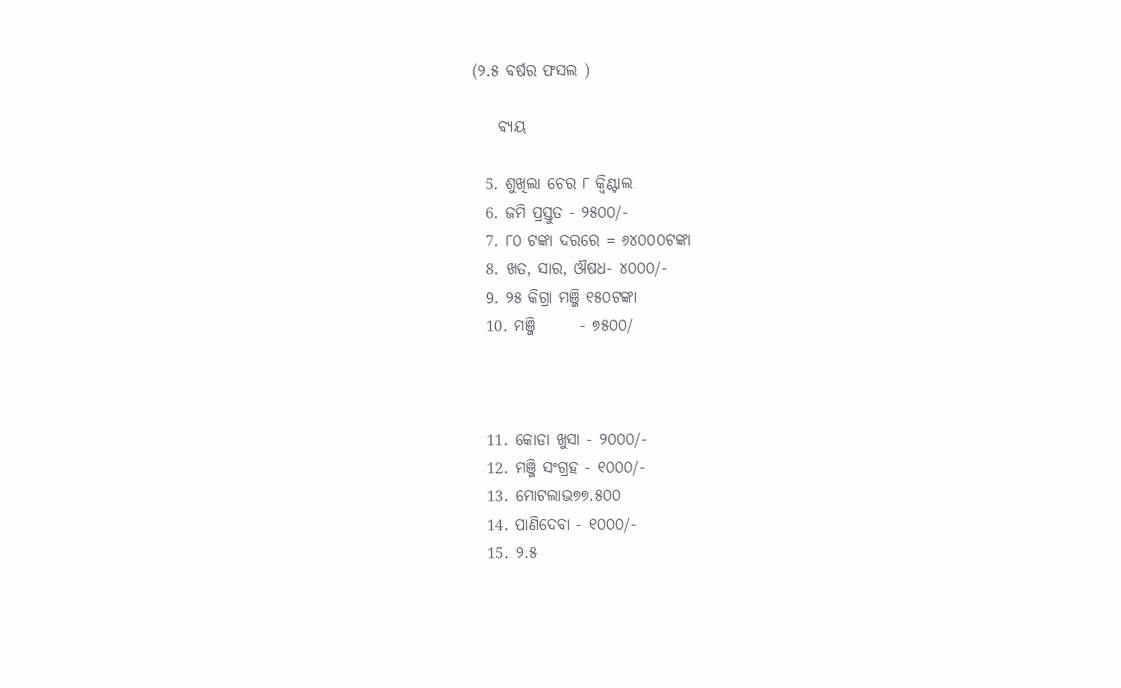(୨.୫ ବର୍ଷର ଫସଲ )

    ବ୍ୟୟ

  5. ଶୁଖିଲା ଚେର ୮ କ୍ଵିଣ୍ଟାଲ
  6. ଜମି ପ୍ରସ୍ତୁତ - ୨୫୦୦/-
  7. ୮୦ ଟଙ୍କା ଦରରେ = ୬୪୦୦୦ଟଙ୍କା
  8. ଖତ, ସାର, ଔଷଧ- ୪୦୦୦/-
  9. ୨୫ କିଗ୍ରା ମଞ୍ଜି ୧୫୦ଟଙ୍କା
  10. ମଞ୍ଜି       - ୭୫୦୦/



  11. କୋଡା ଖୁସା - ୨୦୦୦/-
  12. ମଞ୍ଜି ସଂଗ୍ରହ - ୧୦୦୦/-
  13. ମୋଟଲାଭ୭୭.୫୦୦
  14. ପାଣିଦେବା - ୧୦୦୦/-
  15. ୨.୫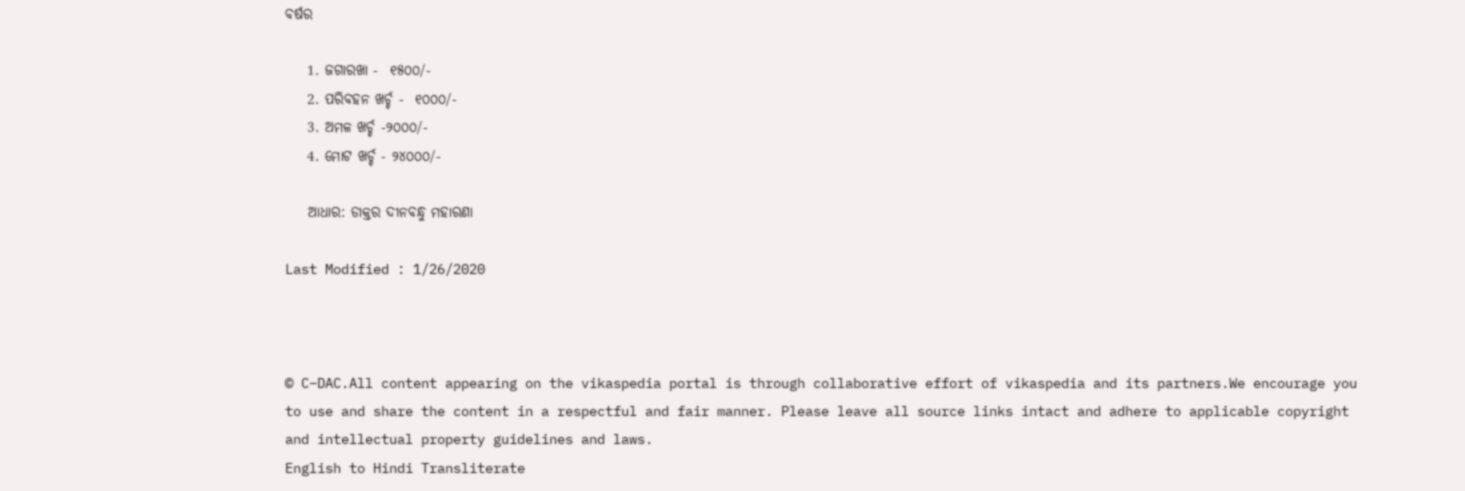ବର୍ଷର

    1. ଜଗାରଖା -  ୧୫୦୦/-
    2. ପରିବହନ ଖର୍ଚ୍ଚ -  ୧୦୦୦/-
    3. ଅମଳ ଖର୍ଚ୍ଚ -୨୦୦୦/-
    4. ମୋଟ ଖର୍ଚ୍ଚ - ୨୪୦୦୦/-

    ଆଧାର: ଡାକ୍ତର ଦୀନବନ୍ଧୁ ମହାରଣା

Last Modified : 1/26/2020



© C–DAC.All content appearing on the vikaspedia portal is through collaborative effort of vikaspedia and its partners.We encourage you to use and share the content in a respectful and fair manner. Please leave all source links intact and adhere to applicable copyright and intellectual property guidelines and laws.
English to Hindi Transliterate